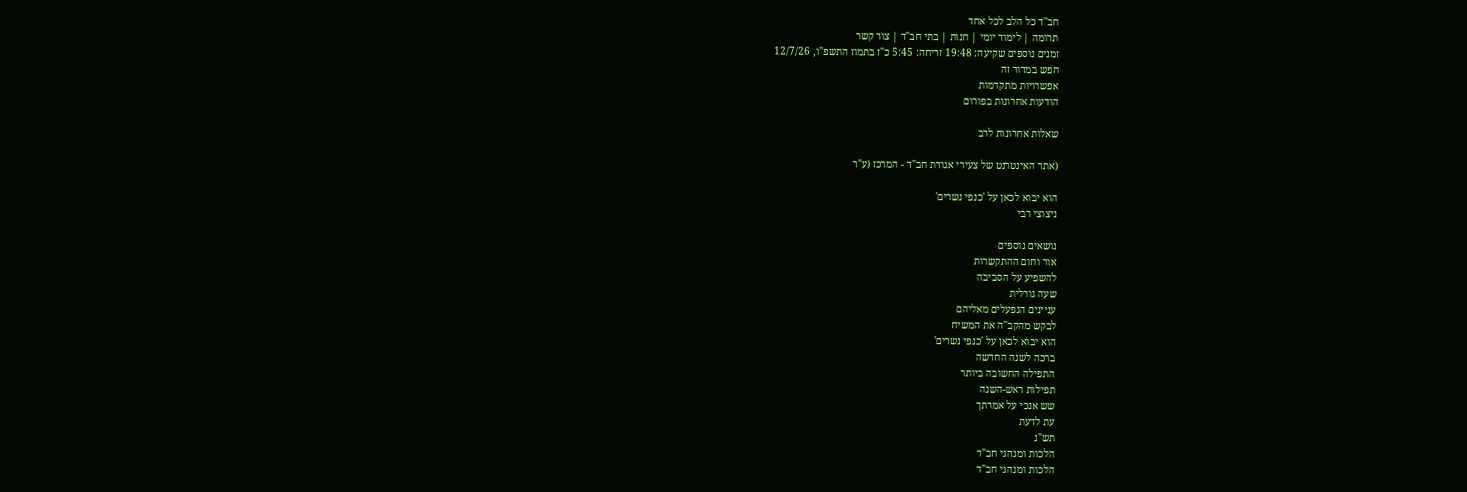חב''ד כל הלב לכל אחד
תרומה | לימוד יומי | חנות | בתי חב"ד | צור קשר
זמנים נוספים שקיעה: 19:48 זריחה: 5:45 כ"ז בתמוז התשפ"ו, 12/7/26
חפש במדור זה
אפשרויות מתקדמות
הודעות אחרונות בפורום

שאלות אחרונות לרב

(אתר האינטרנט של צעירי אגודת חב"ד - המרכז (ע"ר

הוא יבוא לכאן על 'כנפי נשרים'
ניצוצי רבי

נושאים נוספים
אור וחום ההתקשרות
להשפיע על הסביבה
שעה גורלית
עניינים הנפעלים מאליהם
לבקש מהקב"ה את המשיח
הוא יבוא לכאן על 'כנפי נשרים'
ברכה לשנה החדשה
התפילה החשובה ביותר
תפילות ראש-השנה
שש אנכי על אמרתך
עת לדעת
תש"נ
הלכות ומנהגי חב"ד
הלכות ומנהגי חב"ד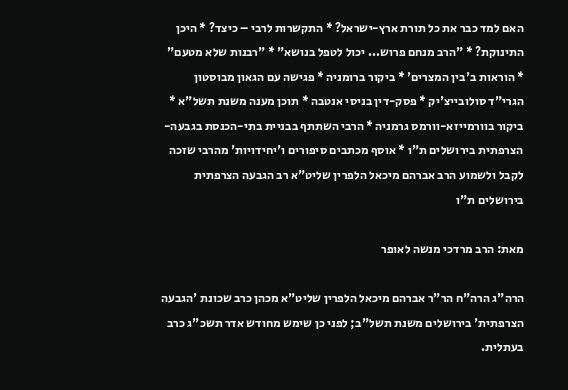האם למד כבר את כל תורת ארץ-ישראל? * התקשרות לרבי – כיצד? * היכן התינוקת? * "הרב מנחם פרוש... יכול לטפל בנושא" * "רבנות שלא מטעם" * הוראות ב'בין המצרים' * ביקור ברומניה * פגישה עם הגאון מבוסטון הגרי"ד סולובייצ'יק * פסק-דין בניסי אנטבה * תוכן מענה משנת תשל"א * ביקור בוורמייזא-וורמס גרמניה * הרבי השתתף בבניית בתי-הכנסת בגבעה-הצרפתית בירושלים ת"ו * אוסף מכתבים סיפורים ו'יחידויות' מהרבי שזכה לקבל ולשמוע הרב אברהם מיכאל הלפרין שליט"א רב הגבעה הצרפתית בירושלים ת"ו

מאת: הרב מרדכי מנשה לאופר

הרה"ג הרה"ח הר"ר אברהם מיכאל הלפרין שליט"א מכהן כרב שכונת 'הגבעה הצרפתית' בירושלים משנת תשל"ב; לפני כן שימש מחודש אדר תשכ"ג כרב בעתלית.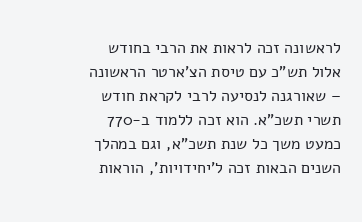לראשונה זכה לראות את הרבי בחודש אלול תש"כ עם טיסת הצ'ארטר הראשונה – שאורגנה לנסיעה לרבי לקראת חודש תשרי תשכ"א. הוא זכה ללמוד ב-770 כמעט משך כל שנת תשכ"א, וגם במהלך השנים הבאות זכה ל'יחידויות', הוראות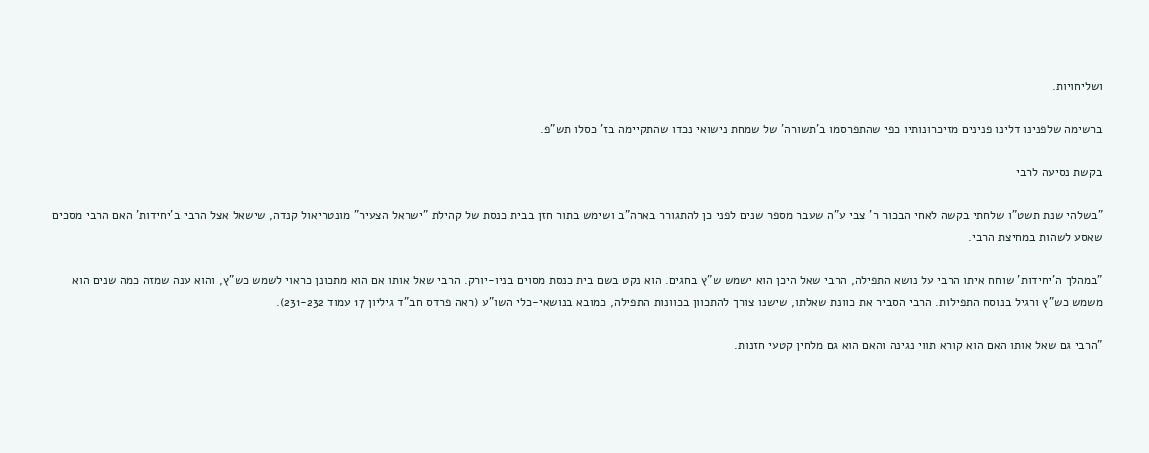ושליחויות.

ברשימה שלפנינו דלינו פנינים מזיכרונותיו כפי שהתפרסמו ב'תשורה' של שמחת נישואי נכדו שהתקיימה בז' כסלו תש"פ.

בקשת נסיעה לרבי

"בשלהי שנת תשט"ו שלחתי בקשה לאחי הבכור ר' צבי ע"ה שעבר מספר שנים לפני כן להתגורר בארה"ב ושימש בתור חזן בבית כנסת של קהילת "ישראל הצעיר" מונטריאול קנדה, שישאל אצל הרבי ב'יחידות' האם הרבי מסכים שאסע לשהות במחיצת הרבי.

"במהלך ה'יחידות' שוחח איתו הרבי על נושא התפילה, הרבי שאל היכן הוא ישמש ש"ץ בחגים. הוא נקט בשם בית כנסת מסוים בניו-יורק. הרבי שאל אותו אם הוא מתכונן כראוי לשמש כש"ץ, והוא ענה שמזה כמה שנים הוא משמש כש"ץ ורגיל בנוסח התפילות. הרבי הסביר את כוונת שאלתו, שישנו צורך להתכוון בכוונות התפילה, כמובא בנושאי-כלי השו"ע (ראה פרדס חב"ד גיליון 17 עמוד 231-232).

"הרבי גם שאל אותו האם הוא קורא תווי נגינה והאם הוא גם מלחין קטעי חזנות.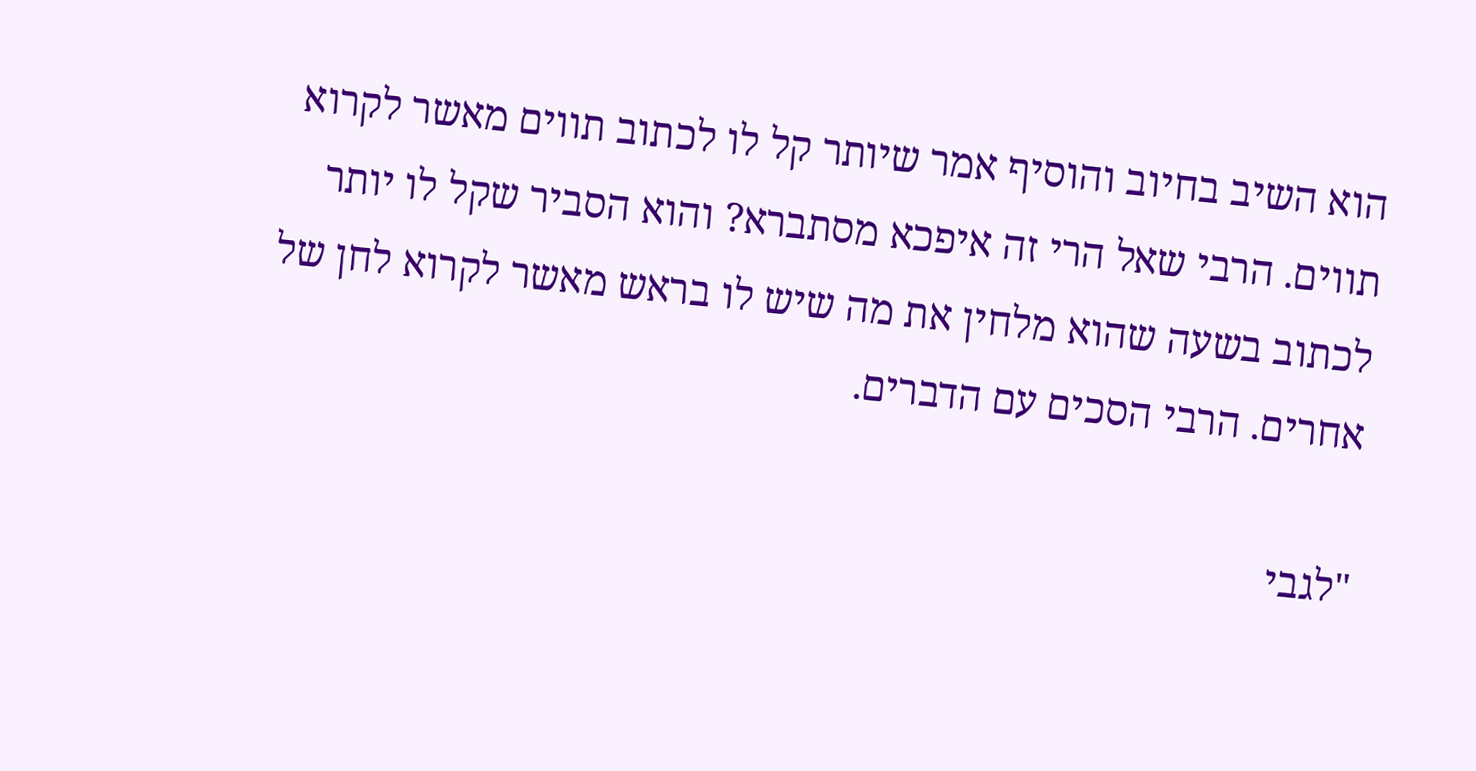הוא השיב בחיוב והוסיף אמר שיותר קל לו לכתוב תווים מאשר לקרוא תווים. הרבי שאל הרי זה איפכא מסתברא? והוא הסביר שקל לו יותר לכתוב בשעה שהוא מלחין את מה שיש לו בראש מאשר לקרוא לחן של אחרים. הרבי הסכים עם הדברים.

"לגבי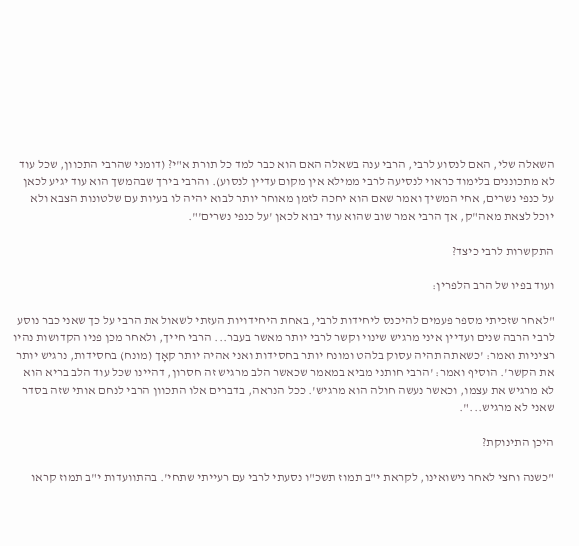השאלה שלי, האם לנסוע לרבי, הרבי ענה בשאלה האם הוא כבר למד כל תורת א"י? (דומני שהרבי התכוון, שכל עוד לא מתכוננים בלימוד כראוי לנסיעה לרבי ממילא אין מקום עדיין לנסוע). והרבי בירך שבהמשך הוא עוד יגיע לכאן על כנפי נשרים, אחי המשיך ואמר שאם הוא יחכה לזמן מאוחר יותר לבוא יהיה לו בעיות עם שלטונות הצבא ולא יוכל לצאת מאה"ק, אך הרבי אמר שוב שהוא עוד יבוא לכאן 'על כנפי נשרים'".

התקשרות לרבי כיצד?

ועוד בפיו של הרב הלפרין:

"לאחר שזכיתי מספר פעמים להיכנס ליחידות לרבי, באחת היחידויות העזתי לשאול את הרבי על כך שאני כבר נוסע לרבי הרבה שנים ועדיין איני מרגיש שינוי וקשר לרבי יותר מאשר בעבר... הרבי חייך, ולאחר מכן פניו הקדושות נהיו רציניות ואמר: 'כשאתה תהיה עסוק בלהט ומונח יותר בחסידות ואני אהיה יותר קאָך (מונח) בחסידות, נרגיש יותר את הקשר'. הוסיף ואמר: 'הרבי חותני מביא במאמר שכאשר הלב מרגיש זה חסרון, דהיינו שכל עוד הלב בריא הוא לא מרגיש את עצמו, וכאשר נעשה חולה הוא מרגיש'. ככל הנראה, בדברים אלו התכוון הרבי לנחם אותי שזה בסדר שאני לא מרגיש...".

היכן התינוקת?

"כשנה וחצי לאחר נישואינו, לקראת י"ב תמוז תשכ"ו נסעתי לרבי עם רעייתי שתחי'. בהתוועדות י"ב תמוז קראו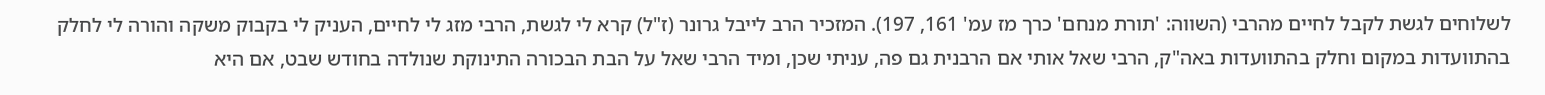לשלוחים לגשת לקבל לחיים מהרבי (השווה: 'תורת מנחם' כרך מז עמ' 161, 197). המזכיר הרב לייבל גרונר (ז"ל) קרא לי לגשת, הרבי מזג לי לחיים, העניק לי בקבוק משקה והורה לי לחלק בהתוועדות במקום וחלק בהתוועדות באה"ק, הרבי שאל אותי אם הרבנית גם פה, עניתי שכן, ומיד הרבי שאל על הבת הבכורה התינוקת שנולדה בחודש שבט, אם היא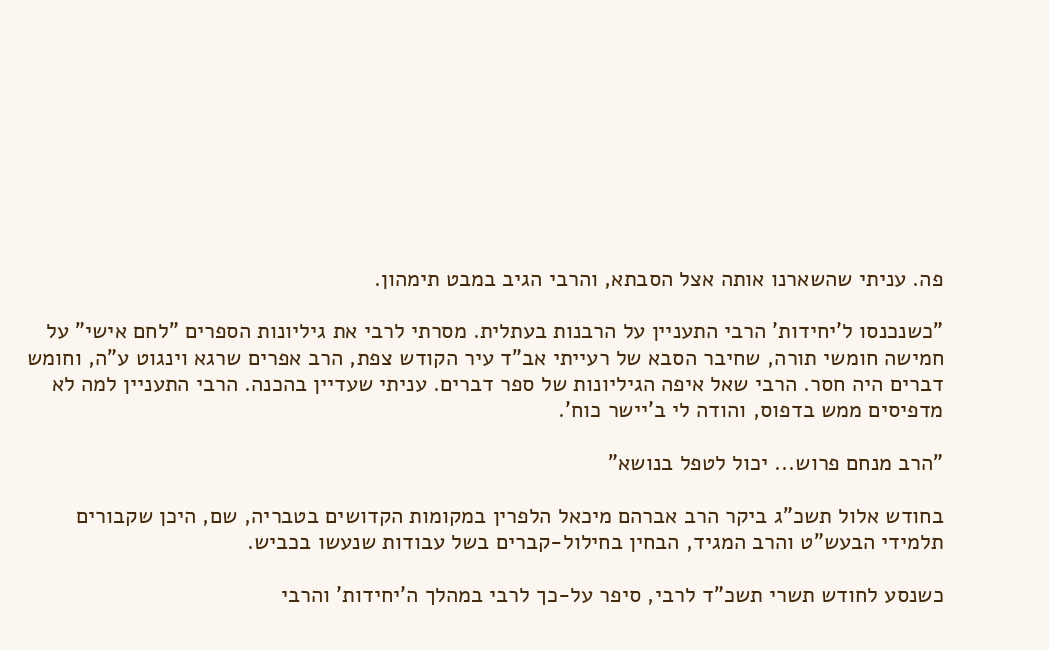פה. עניתי שהשארנו אותה אצל הסבתא, והרבי הגיב במבט תימהון.

"כשנכנסו ל'יחידות' הרבי התעניין על הרבנות בעתלית. מסרתי לרבי את גיליונות הספרים "לחם אישי" על חמישה חומשי תורה, שחיבר הסבא של רעייתי אב"ד עיר הקודש צפת, הרב אפרים שרגא וינגוט ע"ה, וחומש דברים היה חסר. הרבי שאל איפה הגיליונות של ספר דברים. עניתי שעדיין בהכנה. הרבי התעניין למה לא מדפיסים ממש בדפוס, והודה לי ב'יישר כוח'.

"הרב מנחם פרוש... יכול לטפל בנושא"

בחודש אלול תשכ"ג ביקר הרב אברהם מיכאל הלפרין במקומות הקדושים בטבריה, שם, היכן שקבורים תלמידי הבעש"ט והרב המגיד, הבחין בחילול-קברים בשל עבודות שנעשו בכביש.

כשנסע לחודש תשרי תשכ"ד לרבי, סיפר על-כך לרבי במהלך ה'יחידות' והרבי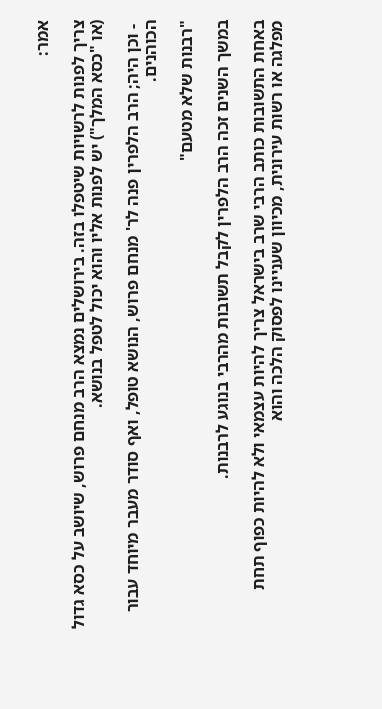אמר:

צריך לפנות לרשויות שיטפלו בזה. בירושלים נמצא הרב מנחם פרוש, שיושב על כסא גדול (או "כסא המלך") יש לפנות אליו והוא יכול לטפל בנושא.

 - וכן היה; הרב הלפרין פנה לר' מנחם פרוש, הנושא טופל, ואף סודר מעבר מיוחד עבור הכוהנים.

"רבנות שלא מטעם"

במשך השנים זכה הרב הלפרין לקבל תשובות מהרבי בנוגע לרבנות.

באחת התשובות כותב הרבי שרב בישראל צריך להיות עצמאי ולא להיות כפוף תחת מפלגה או רשות עירונית, מכיוון שעניינו לפסוק הלכה והוא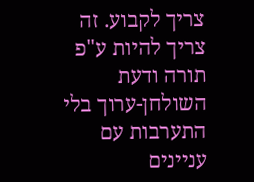צריך לקבוע. זה צריך להיות ע"פ תורה ודעת השולחן-ערוך בלי התערבות עם עניינים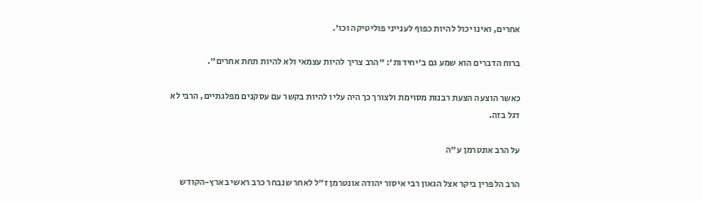אחרים, ואינו יכול להיות כפוף לענייני פוליטיקה וכו'.

ברוח הדברים הוא שמע גם ב'יחידות': "הרב צריך להיות עצמאי ולא להיות תחת אחרים".

כאשר הוצעה הצעת רבנות מסוימת ולצורך כך היה עליו להיות בקשר עם עסקנים מפלגתיים, הרבי לא דגל בזה.

על הרב אונטרמן ע"ה

הרב הלפרין ביקר אצל הגאון רבי איסור יהודה אונטרמן ז"ל לאחר שנבחר כרב ראשי בארץ-הקודש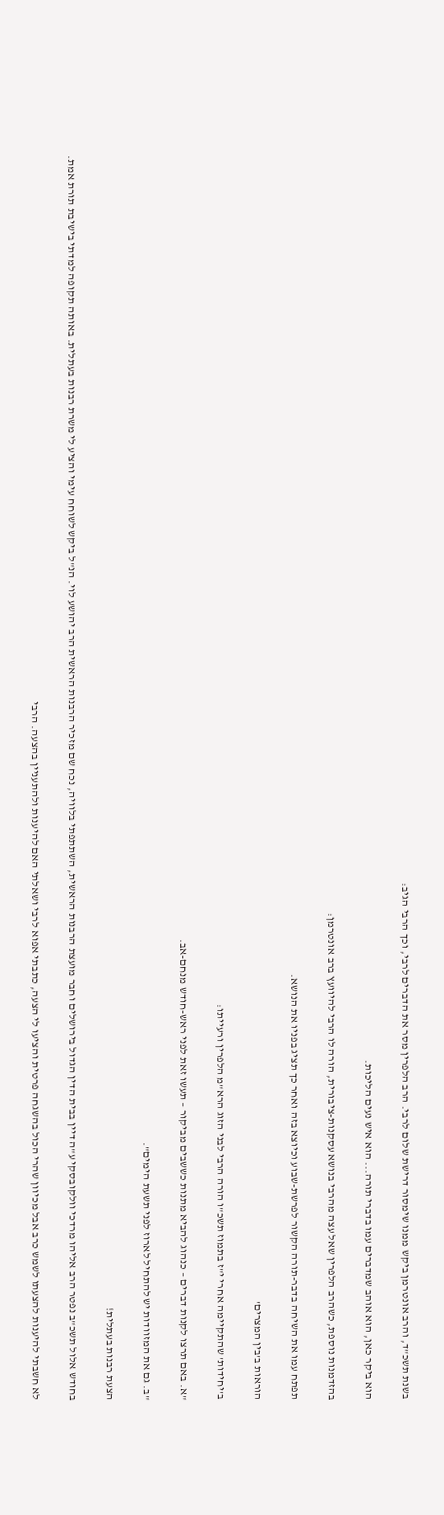בשנת תשכ"ד, והרב אונטרמן ביקש ממנו שימסור דרישת שלום לרבי. הרב הלפרין מסר את הדברים לרבי, וכך הרבי הגיב:

הוא ביקר כאן, הוא אוהב שמדברים עמו בדברי תורה... הוא איש נעים הליכות.

בהזדמנות נוספת, כשהרב הלפרין שאל עצה מהרבי בנושא עסקנות-ציבורית, הורה לו הרבי להיוועץ ברב אונטרמן:

תפתח עמו את השיחה בדבר-תורה הקשור לפרשת-שבוע וכיוצא בזה ואחר כך תציג בפניו את הנושא.

הוראות ב'בין המצרים'

ב'יחידות' שהתקיימה אחרי י"ז בתמוז תשכ"ו הורה הרבי לבני הזוג הרא"מ הלפרין ורעייתו:

"א. באם תרצו לקנות דברים – כנהוג להביא מתנות כששבים מביקור – תעשו זאת לפני ראש-חודש מנחם-אב.

"ב. גם את המזוודות יש להתחיל לארוז לפני תשעת הימים".

הצעת רבנות בעתלית!

בחודש אלול תשכ"ב נפטר הרב אליהו מרדכי וולקובסקי ע"ה דיין בבית הדין הגדול בירושלים וחבר מועצת הרבנות הראשית, השתתפתי בלוויה, נכח שם מזכיר הרבנות הראשית הרב יהושע לוי. הנ"ל ביקש לשוחח עימי והציע לי משרת רבנות בעתלית. באותה תקופה למדתי בישיבת תורת אמת.

לא חשבתי להיענות להצעתו לשמש כרב אבל מכיוון שהרי הכול בהשגחה פרטית והציעו לי הצעה, כתבתי אפוא לרבי ושאלתי האם להיענות ולהתעניין בהצעה. הרבי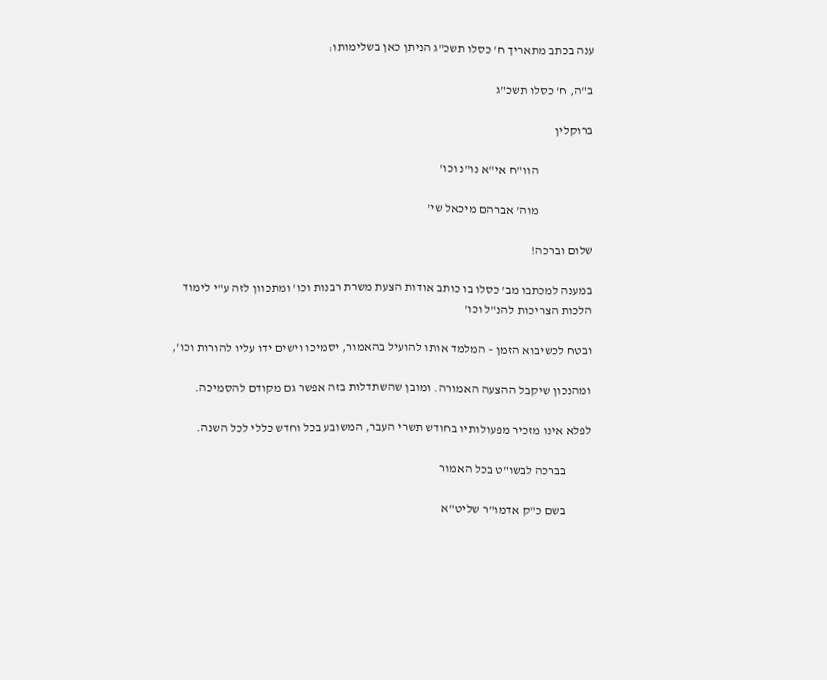ענה בכתב מתאריך ח' כסלו תשכ"ג הניתן כאן בשלימותו:

ב"ה, ח' כסלו תשכ"ג

ברוקלין

                      הוו"ח אי"א נו"נ וכו'

                      מוה' אברהם מיכאל שי'

שלום וברכה!

במענה למכתבו מב' כסלו בו כותב אודות הצעת משרת רבנות וכו' ומתכוון לזה ע"י לימוד הלכות הצריכות להנ"ל וכו'

ובטח לכשיבוא הזמן – המלמד אותו להועיל בהאמור, יסמיכו וישים ידו עליו להורות וכו',

ומהנכון שיקבל ההצעה האמורה. ומובן שהשתדלות בזה אפשר גם מקודם להסמיכה.

לפלא אינו מזכיר מפעולותיו בחודש תשרי העבר, המשובע בכל וחדש כללי לכל השנה.

          בברכה לבשו"ט בכל האמור

          בשם כ"ק אדמו"ר שליט"א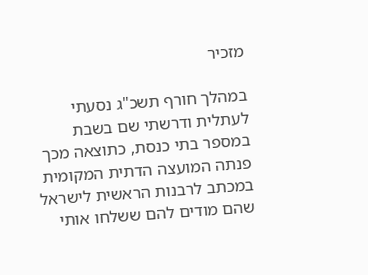מזכיר

במהלך חורף תשכ"ג נסעתי לעתלית ודרשתי שם בשבת במספר בתי כנסת, כתוצאה מכך פנתה המועצה הדתית המקומית במכתב לרבנות הראשית לישראל שהם מודים להם ששלחו אותי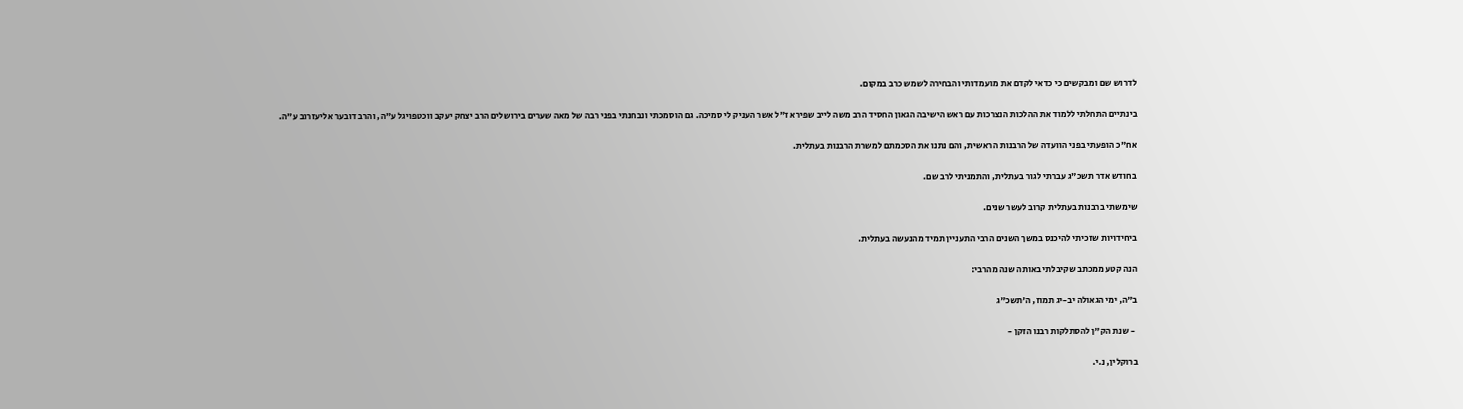לדרוש שם ומבקשים כי כדאי לקדם את מועמדותי והבחירה לשמש כרב במקום.

בינתיים התחלתי ללמוד את ההלכות הנצרכות עם ראש הישיבה הגאון החסיד הרב משה לייב שפירא ז"ל אשר העניק לי סמיכה. גם הוסמכתי ונבחנתי בפני רבה של מאה שערים בירושלים הרב יצחק יעקב ווכטפויגל ע"ה, והרב דובער אליעזרוב ע"ה.

אח"כ הופעתי בפני הוועדה של הרבנות הראשית, והם נתנו את הסכמתם למשרת הרבנות בעתלית.

בחודש אדר תשכ"ג עברתי לגור בעתלית, והתמניתי לרב שם.

שימשתי ברבנות בעתלית קרוב לעשר שנים.

ביחידויות שזכיתי להיכנס במשך השנים הרבי התעניין תמיד מהנעשה בעתלית.

הנה קטע ממכתב שקיבלתי באותה שנה מהרבי:

ב"ה, ימי הגאולה יב-יג תמוז, ה'תשכ"ג

 - שנת הק"ן להסתלקות רבנו הזקן -

ברוקלין, נ.י.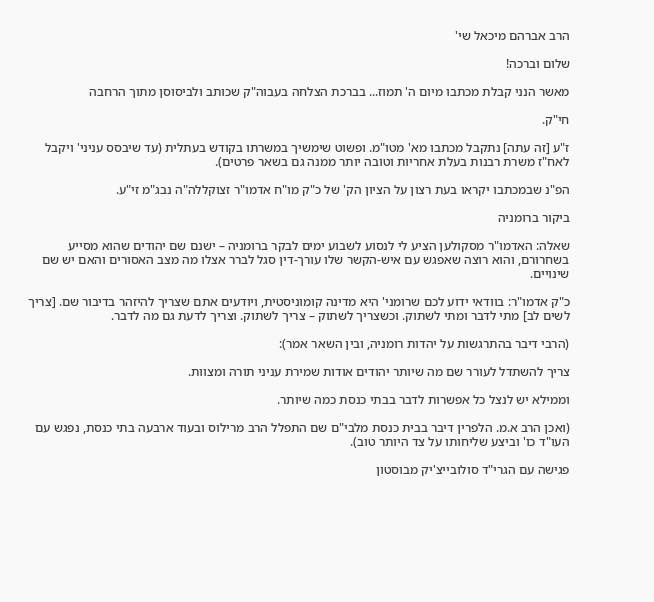הרב אברהם מיכאל שי'

שלום וברכה!

מאשר הנני קבלת מכתבו מיום ה' תמוז... בברכת הצלחה בעבוה"ק שכותב ולביסוסן מתוך הרחבה

חי"ק.

ז"ע [זה עתה] נתקבל מכתבו מא' מטו"מ. ופשוט שימשיך במשרתו בקודש בעתלית (עד שיבסס עניני' ויקבל לאח"ז משרת רבנות בעלת אחריות וטובה יותר ממנה גם בשאר פרטים).

הפ"נ שבמכתבו יקראו בעת רצון על הציון הק' של כ"ק מו"ח אדמו"ר זצוקללה"ה נבג"מ זי"ע.

ביקור ברומניה

שאלה: האדמו"ר מסקולען הציע לי לנסוע לשבוע ימים לבקר ברומניה – ישנם שם יהודים שהוא מסייע בשחרורם, והוא רוצה שאפגש עם איש-הקשר שלו עורך-דין סגל לברר אצלו מה מצב האסורים והאם יש שם שינויים.

כ"ק אדמו"ר: בוודאי ידוע לכם שרומני' היא מדינה קומוניסטית, ויודעים אתם שצריך להיזהר בדיבור שם. [צריך לשים לב] מתי לדבר ומתי לשתוק. וכשצריך לשתוק – צריך לשתוק. וצריך לדעת גם מה לדבר.

(הרבי דיבר בהתרגשות על יהדות רומניה, ובין השאר אמר):

צריך להשתדל לעורר שם מה שיותר יהודים אודות שמירת עניני תורה ומצוות.

וממילא יש לנצל כל אפשרות לדבר בבתי כנסת כמה שיותר.

(ואכן הרב א.מ. הלפרין דיבר בבית כנסת מלבי"ם שם התפלל הרב מרילוס ובעוד ארבעה בתי כנסת, נפגש עם העו"ד כו' וביצע שליחותו על צד היותר טוב).

פגישה עם הגרי"ד סולובייצ'יק מבוסטון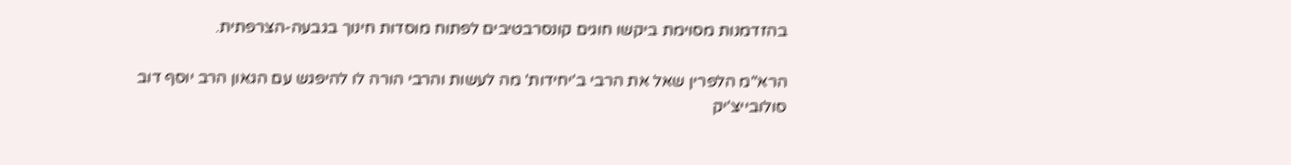בהזדמנות מסוימת ביקשו חוגים קונסרבטיבים לפתוח מוסדות חינוך בגבעה-הצרפתית.

הרא"מ הלפרין שאל את הרבי ב'יחידות' מה לעשות והרבי הורה לו להיפגש עם הגאון הרב יוסף דוב סולובייצ'יק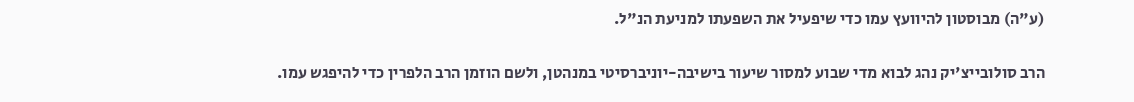(ע"ה) מבוסטון להיוועץ עמו כדי שיפעיל את השפעתו למניעת הנ"ל.

הרב סולובייצ'יק נהג לבוא מדי שבוע למסור שיעור בישיבה-יוניברסיטי במנהטן, ולשם הוזמן הרב הלפרין כדי להיפגש עמו.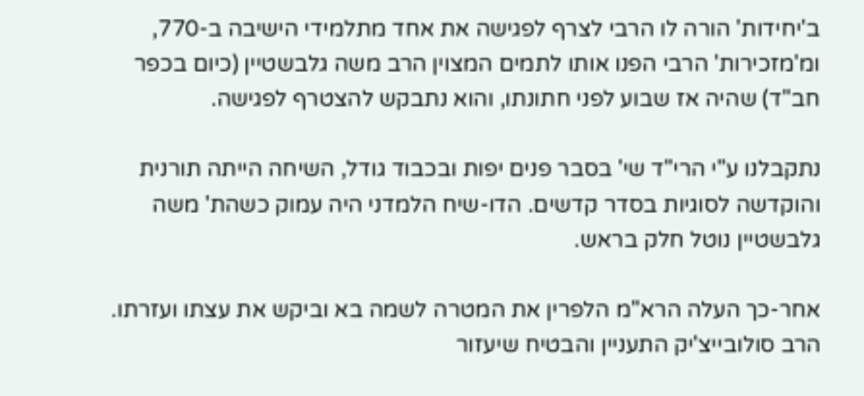ב'יחידות' הורה לו הרבי לצרף לפגישה את אחד מתלמידי הישיבה ב-770, ומ'מזכירות' הרבי הפנו אותו לתמים המצוין הרב משה גלבשטיין (כיום בכפר חב"ד) שהיה אז שבוע לפני חתונתו, והוא נתבקש להצטרף לפגישה.

נתקבלנו ע"י הרי"ד שי' בסבר פנים יפות ובכבוד גודל, השיחה הייתה תורנית והוקדשה לסוגיות בסדר קדשים. הדו-שיח הלמדני היה עמוק כשהת' משה גלבשטיין נוטל חלק בראש.

אחר-כך העלה הרא"מ הלפרין את המטרה לשמה בא וביקש את עצתו ועזרתו. הרב סולובייצ'יק התעניין והבטיח שיעזור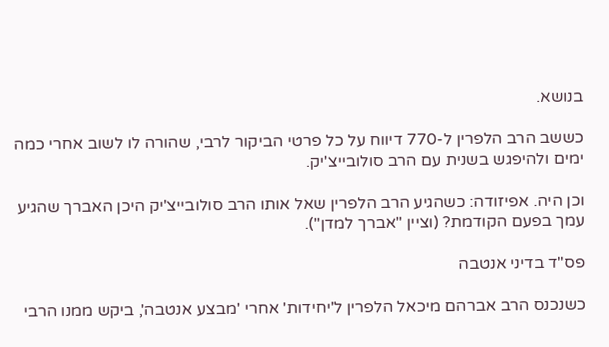בנושא.

כששב הרב הלפרין ל-770 דיווח על כל פרטי הביקור לרבי, שהורה לו לשוב אחרי כמה ימים ולהיפגש בשנית עם הרב סולובייצ'יק.

וכן היה. אפיזודה: כשהגיע הרב הלפרין שאל אותו הרב סולובייצ'יק היכן האברך שהגיע עמך בפעם הקודמת? (וציין "אברך למדן").

פס"ד בדיני אנטבה

כשנכנס הרב אברהם מיכאל הלפרין ל'יחידות' אחרי 'מבצע אנטבה', ביקש ממנו הרבי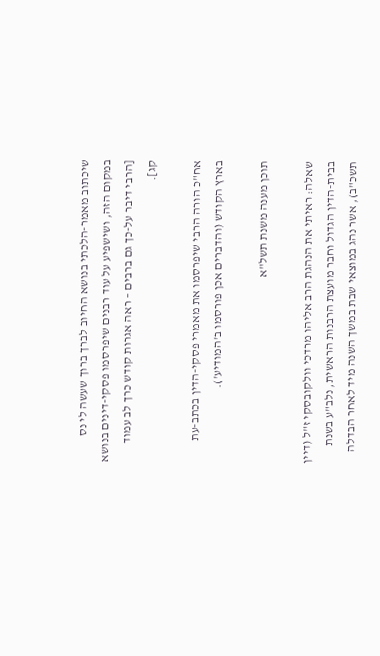שיכתוב מאמר-הלכתי בנושא החיוב לברך ברוך שעשה לי נס במקום הזה, ושישפיע על עוד רבנים שיפרסמו פסקי-דינים בנושא [הרבי דיבר על-כך גם ברבים – ראה אגרות קודש כרך לב עמוד קג].

אח"כ הורה הרבי שיפרסמו את מאמרי פסקי-הדין בכתב-עת בארץ הקודש (והדברים אכן פורסמו ב'המודיע').

תוכן מענה משנת תשל"א

שאלה: ראיתי את הנהגת הרב אליהו מרדכי וולקובסקי ז"ל (דיין בבית-הדין הגדול וחבר מועצת הרבנות הראשית, נלב"ע בשנת תשכ"ב), אשר נהג במוצאי שבת במשך השנה מיד לאחר הבדלה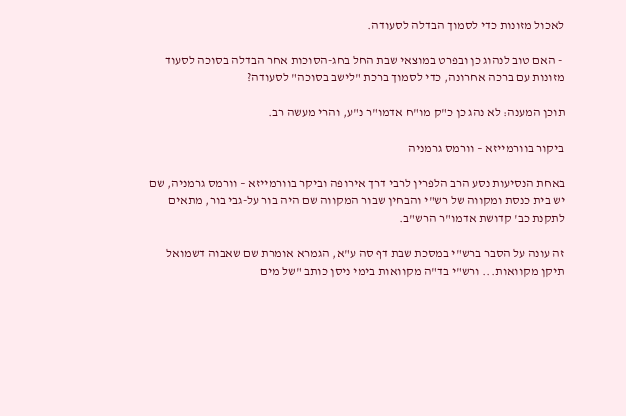לאכול מזונות כדי לסמוך הבדלה לסעודה.

 - האם טוב לנהוג כן ובפרט במוצאי שבת החל בחג-הסוכות אחר הבדלה בסוכה לסעוד מזונות עם ברכה אחרונה, כדי לסמוך ברכת "לישב בסוכה" לסעודה?

תוכן המענה: לא נהג כן כ"ק מו"ח אדמו"ר נ"ע, והרי מעשה רב.

ביקור בוורמייזא – וורמס גרמניה

באחת הנסיעות נסע הרב הלפרין לרבי דרך אירופה וביקר בוורמייזא – וורמס גרמניה, שם יש בית כנסת ומקווה של רש"י והבחין שבור המקווה שם היה בור על-גבי בור, מתאים לתקנת כב' קדושת אדמו"ר הרש"ב.

זה עונה על הסבר ברש"י במסכת שבת דף סה ע"א, הגמרא אומרת שם שאבוה דשמואל תיקן מקוואות... ורש"י בד"ה מקוואות בימי ניסן כותב "של מים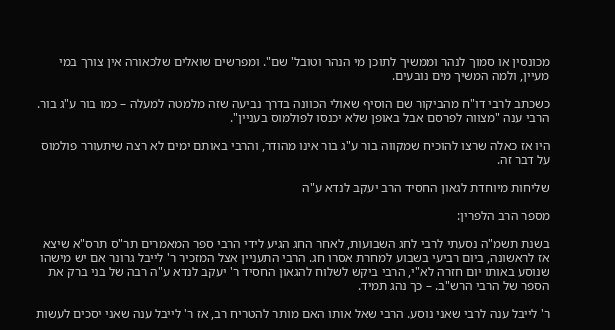מכונסין או סמוך לנהר וממשיך לתוכן מי הנהר וטובל' שם". ומפרשים שואלים שלכאורה אין צורך במי מעיין, ולמה המשיך מים נובעים.

כשכתב לרבי דו"ח מהביקור שם הוסיף שאולי הכוונה בדרך נביעה שזה מלמטה למעלה – כמו בור ע"ג בור. הרבי ענה "מצווה לפרסם אבל באופן שלא יכנסו לפולמוס בעניין".

היו אז כאלה שרצו להוכיח שמקווה בור ע"ג בור אינו מהודר, והרבי באותם ימים לא רצה שיתעורר פולמוס על דבר זה.

שליחות מיוחדת לגאון החסיד הרב יעקב לנדא ע"ה

מספר הרב הלפרין:

בשנת תשמ"ה נסעתי לרבי לחג השבועות, לאחר החג הגיע לידי הרבי ספר המאמרים תר"ס תרס"א שיצא אז לראשונה, ביום רביעי בשבוע למחרת אסרו חג. הרבי התעניין אצל המזכיר ר' לייבל גרונר אם יש מישהו שנוסע באותו יום חזרה לא"י, הרבי ביקש לשלוח להגאון החסיד ר' יעקב לנדא ע"ה רבה של בני ברק את הספר של הרבי הרש"ב. – כך נהג תמיד.

ר' לייבל ענה לרבי שאני נוסע. הרבי שאל אותו האם מותר להטריח רב, אז ר' לייבל ענה שאני יסכים לעשות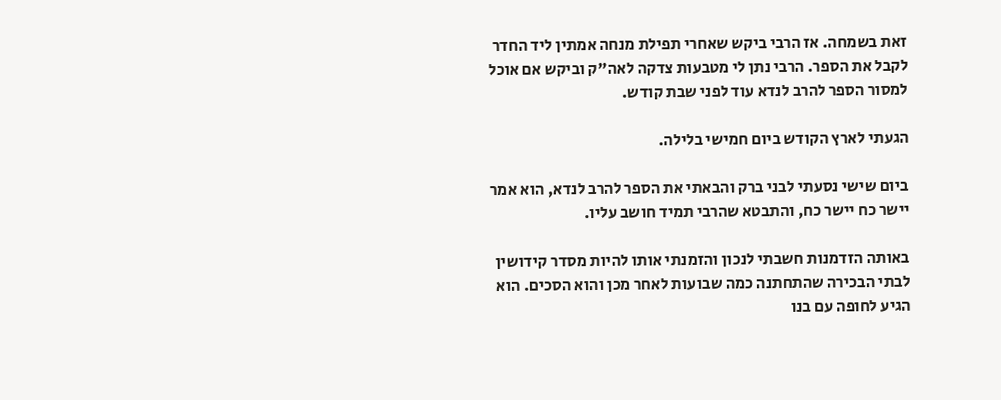זאת בשמחה. אז הרבי ביקש שאחרי תפילת מנחה אמתין ליד החדר לקבל את הספר. הרבי נתן לי מטבעות צדקה לאה"ק וביקש אם אוכל למסור הספר להרב לנדא עוד לפני שבת קודש.

הגעתי לארץ הקודש ביום חמישי בלילה.

ביום שישי נסעתי לבני ברק והבאתי את הספר להרב לנדא, הוא אמר יישר כח יישר כח, והתבטא שהרבי תמיד חושב עליו.

באותה הזדמנות חשבתי לנכון והזמנתי אותו להיות מסדר קידושין לבתי הבכירה שהתחתנה כמה שבועות לאחר מכן והוא הסכים. הוא הגיע לחופה עם בנו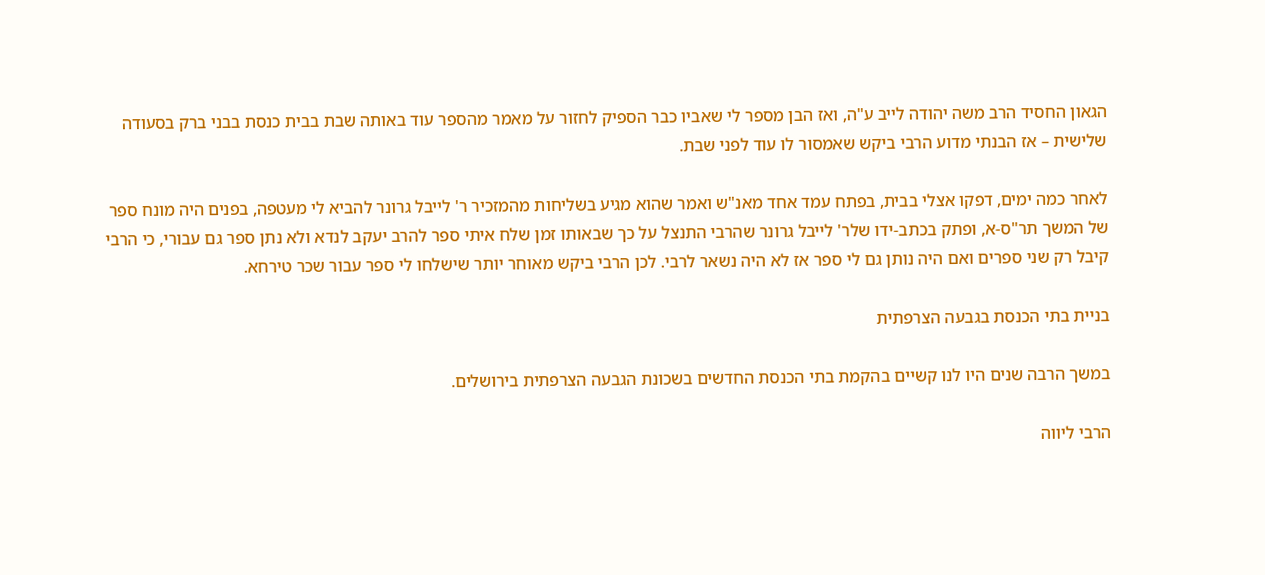הגאון החסיד הרב משה יהודה לייב ע"ה, ואז הבן מספר לי שאביו כבר הספיק לחזור על מאמר מהספר עוד באותה שבת בבית כנסת בבני ברק בסעודה שלישית – אז הבנתי מדוע הרבי ביקש שאמסור לו עוד לפני שבת.

לאחר כמה ימים, דפקו אצלי בבית, בפתח עמד אחד מאנ"ש ואמר שהוא מגיע בשליחות מהמזכיר ר' לייבל גרונר להביא לי מעטפה, בפנים היה מונח ספר של המשך תר"ס-א, ופתק בכתב-ידו שלר' לייבל גרונר שהרבי התנצל על כך שבאותו זמן שלח איתי ספר להרב יעקב לנדא ולא נתן ספר גם עבורי, כי הרבי קיבל רק שני ספרים ואם היה נותן גם לי ספר אז לא היה נשאר לרבי. לכן הרבי ביקש מאוחר יותר שישלחו לי ספר עבור שכר טירחא.

בניית בתי הכנסת בגבעה הצרפתית

במשך הרבה שנים היו לנו קשיים בהקמת בתי הכנסת החדשים בשכונת הגבעה הצרפתית בירושלים.

הרבי ליווה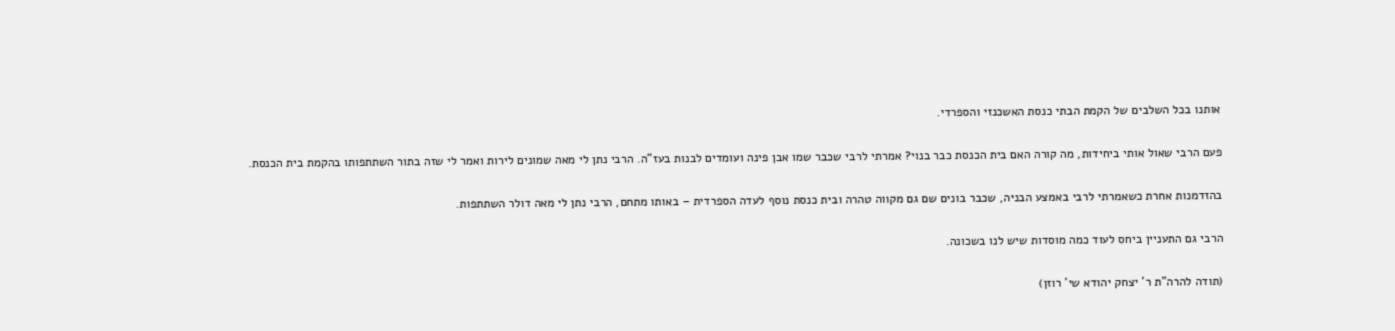אותנו בכל השלבים של הקמת הבתי כנסת האשכנזי והספרדי.

פעם הרבי שאול אותי ביחידות, מה קורה האם בית הכנסת כבר בנוי? אמרתי לרבי שכבר שמו אבן פינה ועומדים לבנות בעז"ה. הרבי נתן לי מאה שמונים לירות ואמר לי שזה בתור השתתפותו בהקמת בית הכנסת.

בהזדמנות אחרת כשאמרתי לרבי באמצע הבניה, שכבר בונים שם גם מקווה טהרה ובית כנסת נוסף לעדה הספרדית – באותו מתחם, הרבי נתן לי מאה דולר השתתפות.

הרבי גם התעניין ביחס לעוד כמה מוסדות שיש לנו בשכונה.

(תודה להרה"ת ר' יצחק יהודא שי' רוזן)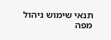תנאי שימוש ניהול מפה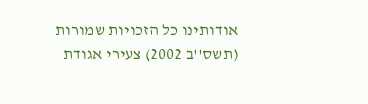אודותינו כל הזכויות שמורות (תשס''ב 2002) צעירי אגודת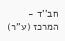חב''ד - המרכז (ע''ר)